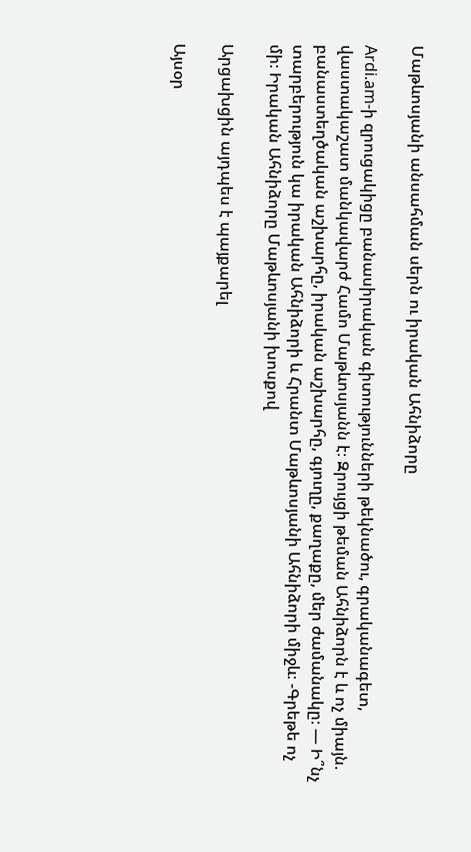Մաթևոսյանի անսահման սերն ու իրական Ահնիձորը

Ardi.am-ի զրուցակիցը բանասիրական գիտությունների թեկնածու, գրականագետ, վաստակաշատ մանկավարժ Համո Մաթևոսյանն է։ Զրույցի թեման Ահնիձորն է և ոչ միայն. բանաստեղծական աշխարհը, իրական աշխարհը, գյուղը, քաղաքը, մեր ժամանակը։ — Ի՞նչ տարբերություն կա իրական Ահնիձորի և Հրանտ Մաթևոսյանի Ահնիձորի միջև։ -Գրեթե ոչ մի։ Իրական Ահնիձորը Մաթևոսյանի խոսքով

Արցախցին այդպես է պայքարել

Այսօր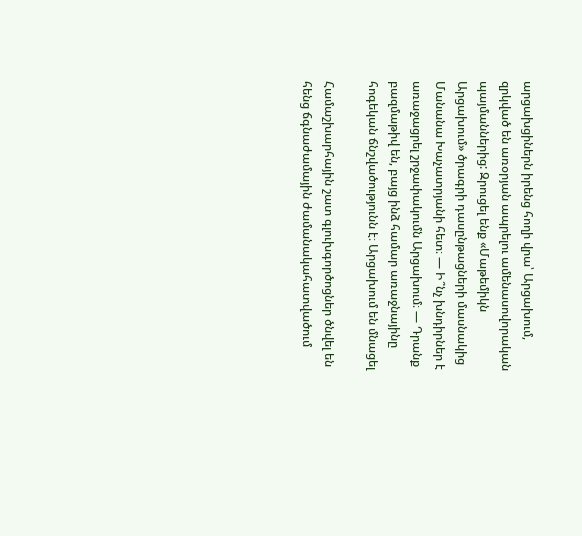արցախցիներն իրենց հողի վրա՝ Արցախում, զրկված են առօրյան ապրելու ամենասովորական պայմաններից: Զրուցել ենք «Մաթեմիկն Արցախում» ծրագրի դասընթացների մասնակից Մանանա Խաչատրյանի հետ։ — Ի՞նչ խնդիրներ է առաջացրել շրջափակումն Արցախում։ — Դրանք բազմաթիվ են, բայց ինձ համար առաջնայինը հոգեկան ճնշվածությունն է։ Արցախում են մնացել

Համաշխարհային շատ գլուխգործոցներ ծնվել են հենց ճգնաժամային ժամանակահատվածում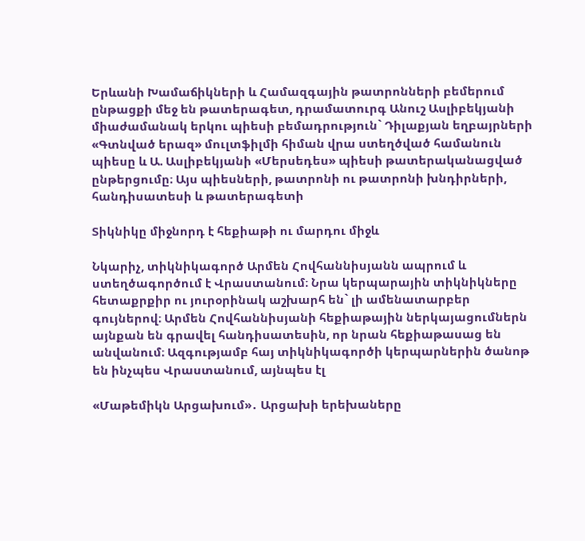Երևանի Խամաճիկների և Համազգային թատրոնների բեմերում ընթացքի մեջ են թատերագետ, դրամատուրգ Անուշ Ասլիբեկյանի միաժամանակ երկու պիեսի բեմադրություն` Դիլաքյան եղբայրների «Գտնված երազ» մուլտֆիլմի հիման վրա ստեղծված համանուն պիեսը և Ա. Ասլիբեկյանի «Մերսեդես» պիեսի թատերականացված ընթերցումը։ Այս պիեսների, թատրոնի ու թատրոնի խնդիրների, հանդիսատեսի և թատերագետի

Տիկնիկը միջնորդ է հեքիաթի ու մարդու միջև

Նկարիչ, տիկնիկագործ Արմեն Հովհաննիսյանն ապրում և ստեղծագործում է Վրաստանում։ Նրա կերպարային տիկնիկները հետաքրքիր ու յուրօրինակ աշխարհ են` լի ամենատարբեր գույներով։ Արմեն Հովհաննիսյանի հեքիաթային ներկայացումներն այնքան են գրավել հանդիսատեսին, որ նրան հեքիաթասաց են անվանում։ Ազգությամբ հայ տիկնիկագործի կերպարներին ծանոթ են ինչպես Վրաստանում, այնպես էլ

«Մաթեմիկն Արցախում»․ Արցախի երեխաները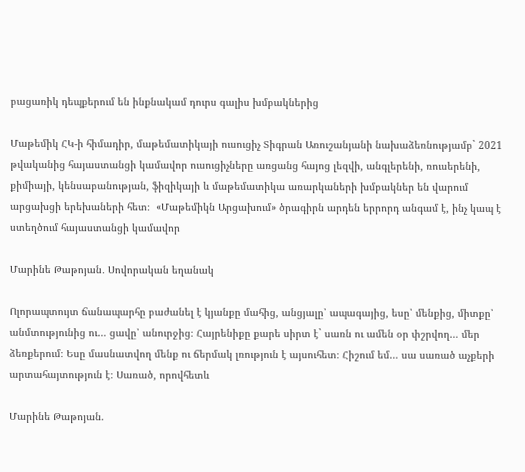բացառիկ դեպքերում են ինքնակամ դուրս գալիս խմբակներից

Մաթեմիկ ՀԿ-ի հիմադիր, մաթեմատիկայի ուսուցիչ Տիգրան Առուշանյանի նախաձեռնությամբ` 2021 թվականից հայաստանցի կամավոր ուսուցիչները առցանց հայոց լեզվի, անգլերենի, ռուսերենի, քիմիայի, կենսաբանության, ֆիզիկայի և մաթեմատիկա առարկաների խմբակներ են վարում արցախցի երեխաների հետ։  «Մաթեմիկն Արցախում» ծրագիրն արդեն երրորդ անգամ է, ինչ կապ է ստեղծում հայաստանցի կամավոր

Մարինե Թաթոյան․ Սովորական եղանակ

Ոլորապտույտ ճանապարհը բաժանել է կյանքը մահից, անցյալը՝ ապագայից, եսը՝ մենքից, միտքը՝ անմտությունից ու… ցավը՝ անուրջից։ Հայրենիքը քարե սիրտ է` սառն ու ամեն օր փշրվող… մեր ձեռքերում։ Եսը մասնատվող մենք ու ճերմակ լռություն է այսուհետ։ Հիշում եմ… սա սառած աչքերի արտահայտություն է։ Սառած, որովհետև

Մարինե Թաթոյան.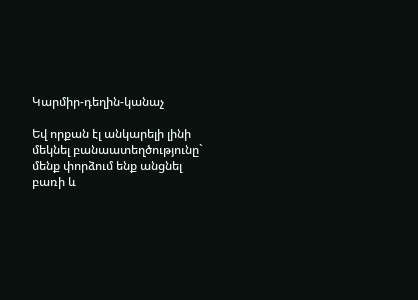Կարմիր-դեղին-կանաչ

Եվ որքան էլ անկարելի լինի մեկնել բանաատեղծությունը` մենք փորձում ենք անցնել բառի և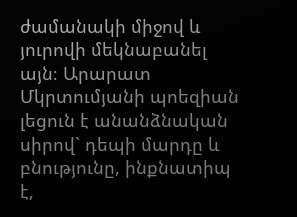ժամանակի միջով և յուրովի մեկնաբանել այն։ Արարատ Մկրտումյանի պոեզիան լեցուն է անանձնական սիրով` դեպի մարդը և բնությունը, ինքնատիպ է,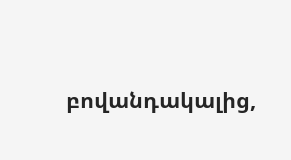բովանդակալից,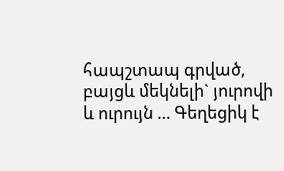հապշտապ գրված, բայցև մեկնելի` յուրովի և ուրույն … Գեղեցիկ է